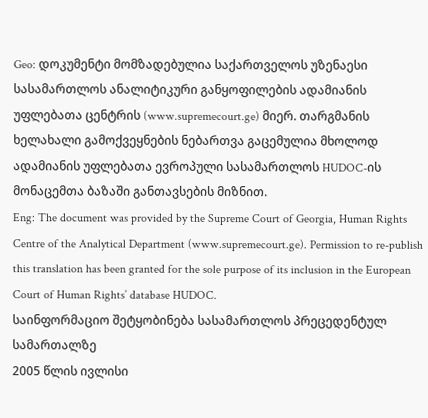Geo: დოკუმენტი მომზადებულია საქართველოს უზენაესი სასამართლოს ანალიტიკური განყოფილების ადამიანის უფლებათა ცენტრის (www.supremecourt.ge) მიერ. თარგმანის ხელახალი გამოქვეყნების ნებართვა გაცემულია მხოლოდ ადამიანის უფლებათა ევროპული სასამართლოს HUDOC-ის მონაცემთა ბაზაში განთავსების მიზნით.
Eng: The document was provided by the Supreme Court of Georgia, Human Rights Centre of the Analytical Department (www.supremecourt.ge). Permission to re-publish this translation has been granted for the sole purpose of its inclusion in the European Court of Human Rights’ database HUDOC.
საინფორმაციო შეტყობინება სასამართლოს პრეცედენტულ სამართალზე
2005 წლის ივლისი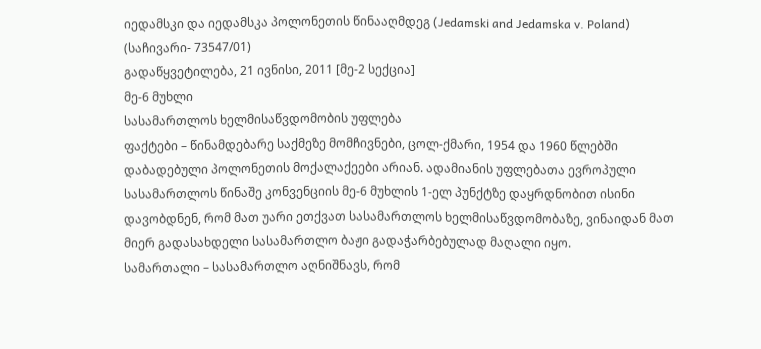იედამსკი და იედამსკა პოლონეთის წინააღმდეგ (Jedamski and Jedamska v. Poland)
(საჩივარი- 73547/01)
გადაწყვეტილება, 21 ივნისი, 2011 [მე-2 სექცია]
მე-6 მუხლი
სასამართლოს ხელმისაწვდომობის უფლება
ფაქტები – წინამდებარე საქმეზე მომჩივნები, ცოლ-ქმარი, 1954 და 1960 წლებში დაბადებული პოლონეთის მოქალაქეები არიან. ადამიანის უფლებათა ევროპული სასამართლოს წინაშე კონვენციის მე-6 მუხლის 1-ელ პუნქტზე დაყრდნობით ისინი დავობდნენ, რომ მათ უარი ეთქვათ სასამართლოს ხელმისაწვდომობაზე, ვინაიდან მათ მიერ გადასახდელი სასამართლო ბაჟი გადაჭარბებულად მაღალი იყო.
სამართალი – სასამართლო აღნიშნავს, რომ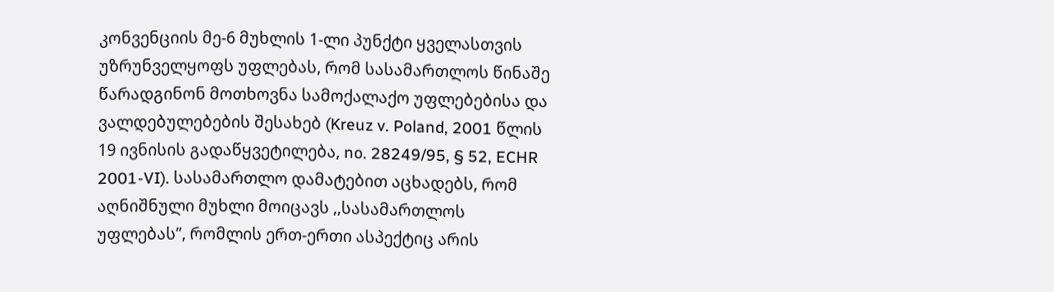კონვენციის მე-6 მუხლის 1-ლი პუნქტი ყველასთვის უზრუნველყოფს უფლებას, რომ სასამართლოს წინაშე წარადგინონ მოთხოვნა სამოქალაქო უფლებებისა და ვალდებულებების შესახებ (Kreuz v. Poland, 2001 წლის 19 ივნისის გადაწყვეტილება, no. 28249/95, § 52, ECHR 2001-VI). სასამართლო დამატებით აცხადებს, რომ აღნიშნული მუხლი მოიცავს ,,სასამართლოს უფლებას’’, რომლის ერთ-ერთი ასპექტიც არის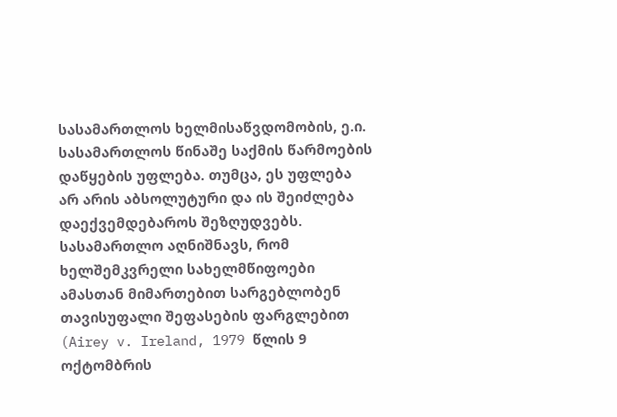სასამართლოს ხელმისაწვდომობის, ე.ი. სასამართლოს წინაშე საქმის წარმოების დაწყების უფლება. თუმცა, ეს უფლება არ არის აბსოლუტური და ის შეიძლება დაექვემდებაროს შეზღუდვებს. სასამართლო აღნიშნავს, რომ ხელშემკვრელი სახელმწიფოები ამასთან მიმართებით სარგებლობენ თავისუფალი შეფასების ფარგლებით (Airey v. Ireland, 1979 წლის 9 ოქტომბრის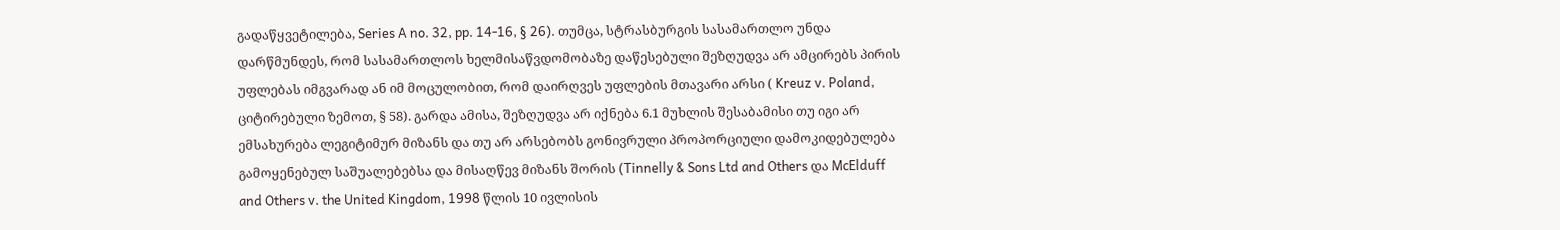გადაწყვეტილება, Series A no. 32, pp. 14-16, § 26). თუმცა, სტრასბურგის სასამართლო უნდა დარწმუნდეს, რომ სასამართლოს ხელმისაწვდომობაზე დაწესებული შეზღუდვა არ ამცირებს პირის უფლებას იმგვარად ან იმ მოცულობით, რომ დაირღვეს უფლების მთავარი არსი ( Kreuz v. Poland, ციტირებული ზემოთ, § 58). გარდა ამისა, შეზღუდვა არ იქნება 6.1 მუხლის შესაბამისი თუ იგი არ ემსახურება ლეგიტიმურ მიზანს და თუ არ არსებობს გონივრული პროპორციული დამოკიდებულება გამოყენებულ საშუალებებსა და მისაღწევ მიზანს შორის (Tinnelly & Sons Ltd and Others და McElduff and Others v. the United Kingdom, 1998 წლის 10 ივლისის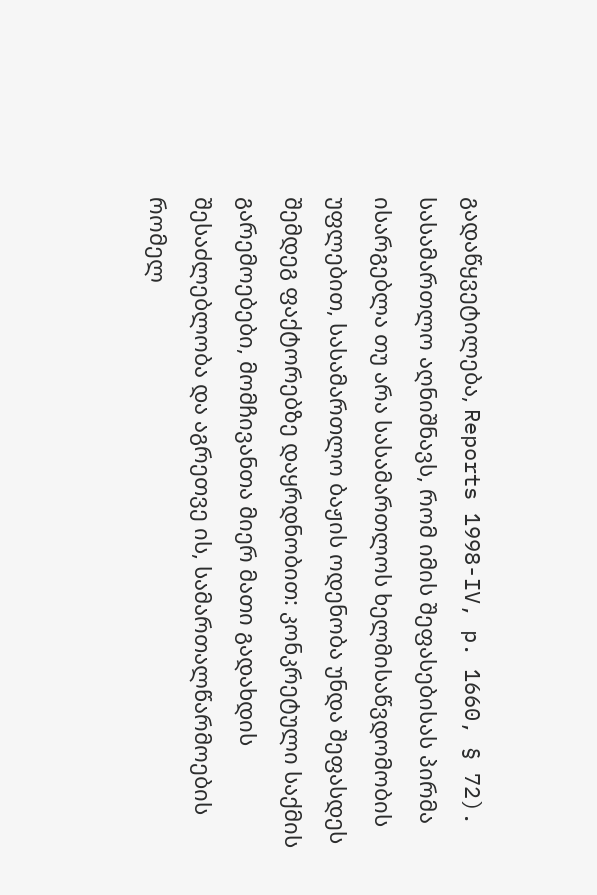გადაწყვეტილება, Reports 1998-IV, p. 1660, § 72).
სასამართლო აღნიშნავს, რომ იმის შეფასებისას პირმა ისარგებლა თუ არა სასამართლოს ხელმისაწვდომობის უფლებით, სასამართლო ბაჟის ოდენობა უნდა შეფასდეს შემდეგ ფაქტორებზე დაყრდნობით: კონკრეტული საქმის გარემოებები, მომჩივანთა მიერ მათი გადახდის შესაძლებლობა და აგრეთვე ის, სამართალწარმოების რომელ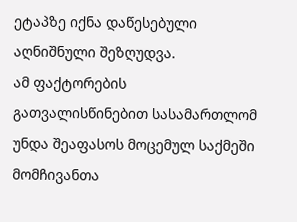ეტაპზე იქნა დაწესებული აღნიშნული შეზღუდვა.
ამ ფაქტორების გათვალისწინებით სასამართლომ უნდა შეაფასოს მოცემულ საქმეში მომჩივანთა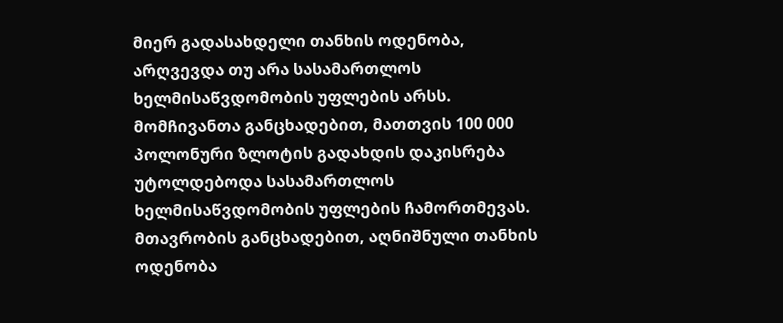მიერ გადასახდელი თანხის ოდენობა, არღვევდა თუ არა სასამართლოს ხელმისაწვდომობის უფლების არსს. მომჩივანთა განცხადებით, მათთვის 100 000 პოლონური ზლოტის გადახდის დაკისრება უტოლდებოდა სასამართლოს ხელმისაწვდომობის უფლების ჩამორთმევას. მთავრობის განცხადებით, აღნიშნული თანხის ოდენობა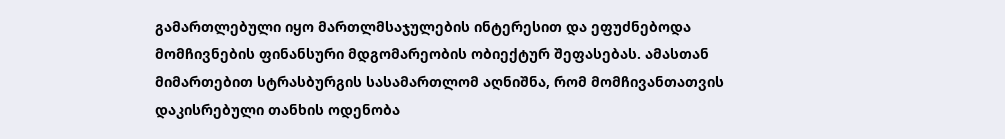გამართლებული იყო მართლმსაჯულების ინტერესით და ეფუძნებოდა მომჩივნების ფინანსური მდგომარეობის ობიექტურ შეფასებას. ამასთან მიმართებით სტრასბურგის სასამართლომ აღნიშნა, რომ მომჩივანთათვის დაკისრებული თანხის ოდენობა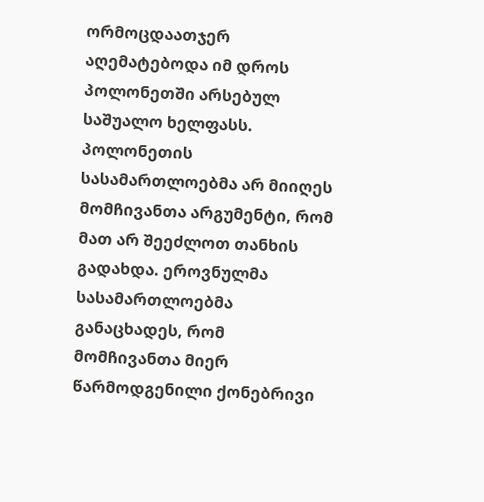ორმოცდაათჯერ აღემატებოდა იმ დროს პოლონეთში არსებულ საშუალო ხელფასს. პოლონეთის სასამართლოებმა არ მიიღეს მომჩივანთა არგუმენტი, რომ მათ არ შეეძლოთ თანხის გადახდა. ეროვნულმა სასამართლოებმა განაცხადეს, რომ მომჩივანთა მიერ წარმოდგენილი ქონებრივი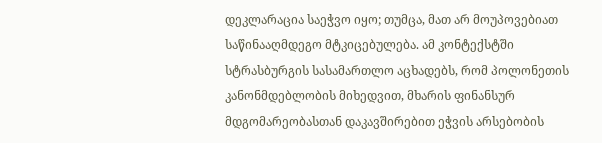დეკლარაცია საეჭვო იყო; თუმცა, მათ არ მოუპოვებიათ საწინააღმდეგო მტკიცებულება. ამ კონტექსტში სტრასბურგის სასამართლო აცხადებს, რომ პოლონეთის კანონმდებლობის მიხედვით, მხარის ფინანსურ მდგომარეობასთან დაკავშირებით ეჭვის არსებობის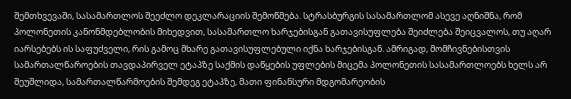შემთხვევაში, სასამართლოს შეეძლო დეკლარაციის შემოწმება. სტრასბურგის სასამართლომ ასევე აღნიშნა, რომ პოლონეთის კანონმდებლობის მიხედვით, სასამართლო ხარჯებისგან გათავისუფლება შეიძლება შეიცვალოს, თუ აღარ იარსებებს ის საფუძველი, რის გამოც მხარე გათავისუფლებული იქნა ხარჯებისგან. ამრიგად, მომჩივნებისთვის სამართალწაროების თავდაპირველ ეტაპზე საქმის დაწყების უფლების მიცემა პოლონეთის სასამართლოებს ხელს არ შეუშლიდა, სამართალწარმოების შემდეგ ეტაპზე, მათი ფინანსური მდგომარეობის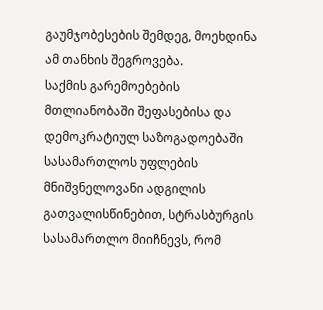გაუმჯობესების შემდეგ, მოეხდინა ამ თანხის შეგროვება.
საქმის გარემოებების მთლიანობაში შეფასებისა და დემოკრატიულ საზოგადოებაში სასამართლოს უფლების მნიშვნელოვანი ადგილის გათვალისწინებით, სტრასბურგის სასამართლო მიიჩნევს, რომ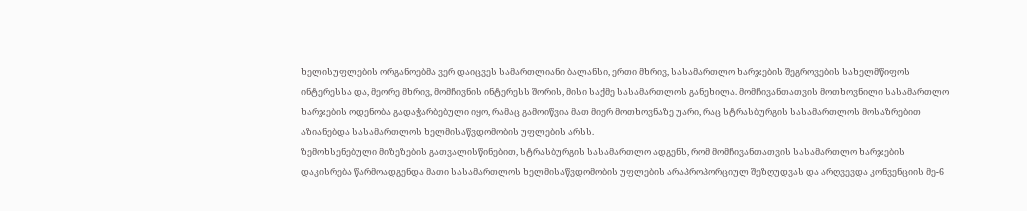ხელისუფლების ორგანოებმა ვერ დაიცვეს სამართლიანი ბალანსი, ერთი მხრივ, სასამართლო ხარჯების შეგროვების სახელმწიფოს ინტერესსა და, მეორე მხრივ, მომჩივნის ინტერესს შორის, მისი საქმე სასამართლოს განეხილა. მომჩივანთათვის მოთხოვნილი სასამართლო ხარჯების ოდენობა გადაჭარბებული იყო, რამაც გამოიწვია მათ მიერ მოთხოვნაზე უარი, რაც სტრასბურგის სასამართლოს მოსაზრებით აზიანებდა სასამართლოს ხელმისაწვდომობის უფლების არსს.
ზემოხსენებული მიზეზების გათვალისწინებით, სტრასბურგის სასამართლო ადგენს, რომ მომჩივანთათვის სასამართლო ხარჯების დაკისრება წარმოადგენდა მათი სასამართლოს ხელმისაწვდომობის უფლების არაპროპორციულ შეზღუდვას და არღვევდა კონვენციის მე-6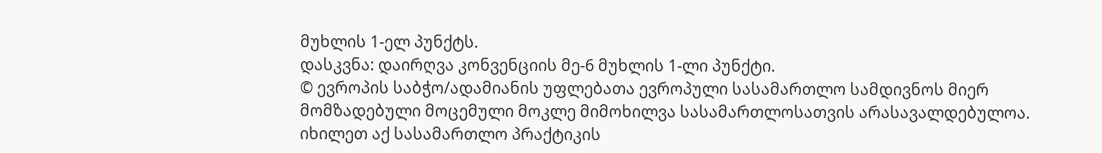მუხლის 1-ელ პუნქტს.
დასკვნა: დაირღვა კონვენციის მე-6 მუხლის 1-ლი პუნქტი.
© ევროპის საბჭო/ადამიანის უფლებათა ევროპული სასამართლო სამდივნოს მიერ მომზადებული მოცემული მოკლე მიმოხილვა სასამართლოსათვის არასავალდებულოა.
იხილეთ აქ სასამართლო პრაქტიკის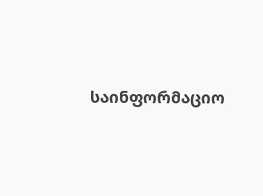საინფორმაციო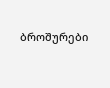ბროშურები